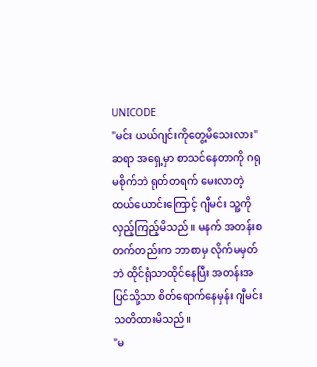UNICODE
"မင်း ယယ်ဂျင်းကိုတွေ့မိသေးလား"
ဆရာ အရှေ့မှာ စာသင်နေတာကို ဂရုမစိုက်ဘဲ ရုတ်တရက် မေးလာတဲ့ ထယ်ယောင်းကြောင့် ဂျီမင်း သူ့ကို လှည့်ကြည့်မိသည်။ မနက် အတန်းစတက်တည်းက ဘာစာမှ လိုက်မမှတ်ဘဲ ထိုင်ရုံသာထိုင်နေပြီး အတန်းအပြင်သို့သာ စိတ်ရောက်နေမှန်း ဂျီမင်းသတိထားမိသည်။
"မ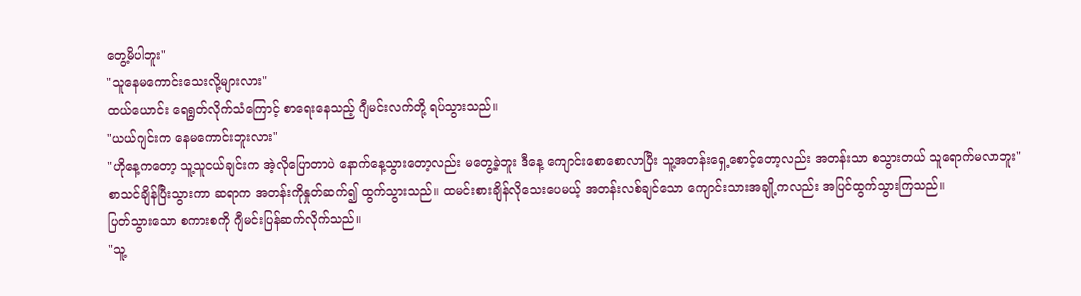တွေ့မိပါဘူး"
"သူနေမကောင်းသေးလို့များလား"
ထယ်ယောင်း ရေရွတ်လိုက်သံကြောင့် စာရေးနေသည့် ဂျီမင်းလက်တို့ ရပ်သွားသည်။
"ယယ်ဂျင်းက နေမကောင်းဘူးလား"
"ဟိုနေ့ကတော့ သူ့သူငယ်ချင်းက အဲ့လိုပြောတာပဲ နောက်နေ့သွားတော့လည်း မတွေ့ခဲ့ဘူး ဒီနေ့ ကျောင်းစောစောလာပြီး သူ့အတန်းရှေ့စောင့်တော့လည်း အတန်းသာ စသွားတယ် သူရောက်မလာဘူး"
စာသင်ချိန်ပြီးသွားကာ ဆရာက အတန်းကိုနှုတ်ဆက်၍ ထွက်သွားသည်။ ထမင်းစားချိန်လိုသေးပေမယ့် အတန်းလစ်ချင်သော ကျောင်းသားအချို့ကလည်း အပြင်ထွက်သွားကြသည်။
ပြတ်သွားသော စကားစကို ဂျီမင်းပြန်ဆက်လိုက်သည်။
"သူ့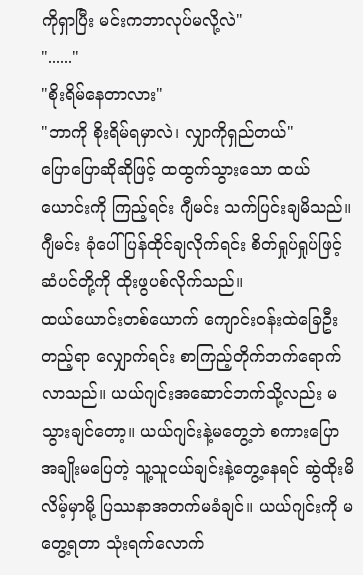ကိုရှာပြီး မင်းကဘာလုပ်မလို့လဲ"
"......"
"စိုးရိမ်နေတာလား"
"ဘာကို စိုးရိမ်ရမှာလဲ၊ လျှာကိုရှည်တယ်"
ပြောပြောဆိုဆိုဖြင့် ထထွက်သွားသော ထယ်ယောင်းကို ကြည့်ရင်း ဂျီမင်း သက်ပြင်းချမိသည်။ ဂျီမင်း ခုံပေါ်ပြန်ထိုင်ချလိုက်ရင်း စိတ်ရှုပ်ရှုပ်ဖြင့် ဆံပင်တို့ကို ထိုးဖွပစ်လိုက်သည်။
ထယ်ယောင်းတစ်ယောက် ကျောင်း၀န်းထဲခြေဦးတည့်ရာ လျှောက်ရင်း စာကြည့်တိုက်ဘက်ရောက်လာသည်။ ယယ်ဂျင်းအဆောင်ဘက်သို့လည်း မသွားချင်တော့။ ယယ်ဂျင်းနဲ့မတွေ့ဘဲ စကားပြောအချိုးမပြေတဲ့ သူ့သူငယ်ချင်းနဲ့တွေ့နေရင် ဆွဲထိုးမိလိမ့်မှာမို့ ပြဿနာအတက်မခံချင်။ ယယ်ဂျင်းကို မတွေ့ရတာ သုံးရက်လောက်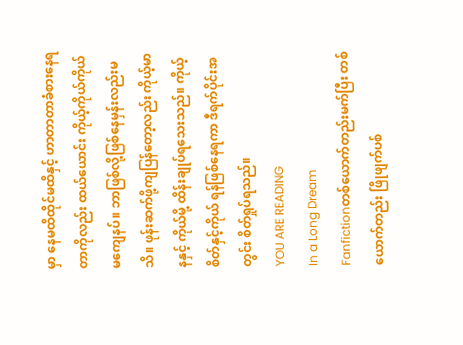မှာ နေမထိထိုင်မထိနှင့် ဟာတာတာခံစားနေရတာကိုလည်း ထယ်ယောင်း ကိုယ့်ကိုယ်ကိုယ် မကျေနပ်။ ဘာဖြစ်လို့ဖြစ်နေမှန်းလည်းမသိ။ ဖုန်းဆက်ဖို့ကျပြန်တော့လည်း ကိုယ့်မာနနှင့် ကိုယ်မို့ ထိန်းချုပ်ရသေးသည်။ ကိုယ့်စိတ်နှင့်ကိုယ် ရန်ဖြစ်နေရကာ ဒီရက်ပိုင်းအတွင်း စိတ်ရှုပ်ရသည်။
YOU ARE READING
In a Long Dream
Fanfictionတစ်ယောက်တည်းမက်ပြီး တစ်ယောက်တည်း ဖြိုဖျက်ပစ်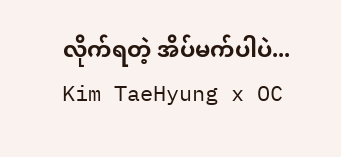လိုက်ရတဲ့ အိပ်မက်ပါပဲ... Kim TaeHyung x OC